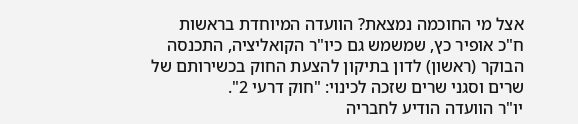אצל מי החוכמה נמצאת? הוועדה המיוחדת בראשות ח"כ אופיר כץ, שמשמש גם כיו"ר הקואליציה, התכנסה הבוקר (ראשון) לדון בתיקון להצעת החוק בכשירותם של שרים וסגני שרים שזכה לכינוי: "חוק דרעי 2".
יו"ר הוועדה הודיע לחבריה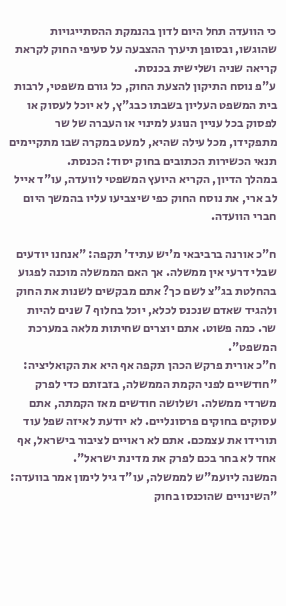כי הוועדה תחל היום לדון בהנמקת ההסתייגויות שהוגשו, ובסופן תיערך ההצבעה על סעיפי החוק לקראת קריאה שניה ושלישית בכנסת.
ע"פ נוסח התיקון להצעת החוק, כל גורם משפטי, לרבות בית המשפט העליון בשבתו כבג"ץ, לא יוכל לעסוק או לפסוק בכל עניין הנוגע למינוי או העברה של שר מתפקידו, מכל עילה שהיא, למעט במקרה שבו מתקיימים תנאי הכשירות הכתובים בחוק יסוד: הכנסת.
במהלך הדיון, הקריא היועץ המשפטי לוועדה, עו"ד אייל לב ארי, את נוסח החוק כפי שיצביעו עליו בהמשך היום חברי הוועדה.

ח"כ אורנה ברביבאי מ'יש עתיד' תקפה: "אנחנו יודעים שבלי דרעי אין ממשלה. אך האם הממשלה מוכנה לפגוע בהחלטת בג"צ לשם כך? אתם מבקשים לשנות את החוק ולהגיד שאדם שנכנס לכלא, יוכל בחלוף 7 שנים להיות שר. כמה פשוט. אתם יוצרים שחיתות מלאה במערכת המשפט".
ח"כ אורית פרקש הכהן תקפה אף היא את הקואליציה: "חודשיים לפני הקמת הממשלה, בזבזתם כדי לפרק משרדי ממשלה. ושלושה חודשים מאז הקמתה, אתם עסוקים בחוקים פרסונליים. לא יודעת לאיזה שפל עוד תורידו את עצמכם. אתם לא ראויים לציבור בישראל, אף אחד לא בחר בכם לפרק את מדינת ישראל".
המשנה ליועמ"ש לממשלה, עו"ד גיל לימון אמר בוועדה: "השינויים שהוכנסו בחוק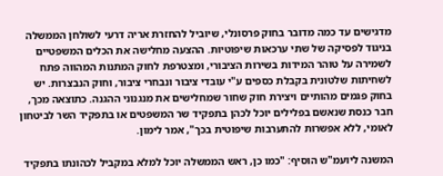מדגישים עד כמה מדובר בחוק פרסונלי, שיוביל להחזרת אריה דרעי לשולחן הממשלה בניגוד לפסיקה של שתי ערכאות שיפוטיות. ההצעה מחלישה את הכלים המשפטיים לשמירה על טוהר המידות בשירות הציבורי, ומצטרפת לחוק המתנות המהווה פתח לשחיתות שלטונית בקבלת כספים ע"י עובדי ציבור ונבחרי ציבור, וחוק הנבצרות. יש בחוק פגמים מהותיים ויצירת חוק שחור שמחלישים את מנגנוני ההגנה. כתוצאה מכך, חבר כנסת שנאשם בפלילים יוכל לכהן בתפקיד שר המשפטים או בתפקיד השר לביטחון לאומי, ללא אפשרות להתערבות שיפוטית בכך", אמר לימון.

המשנה ליועמ"ש הוסיף: "כמו כן, ראש הממשלה יוכל למלא במקביל לכהונתו בתפקיד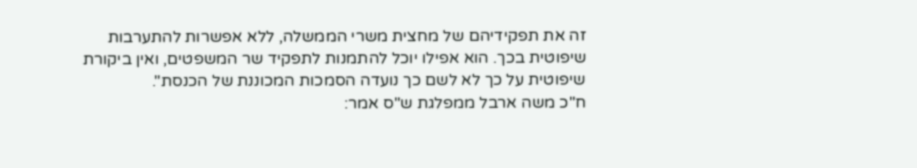זה את תפקידיהם של מחצית משרי הממשלה, ללא אפשרות להתערבות שיפוטית בכך. הוא אפילו יוכל להתמנות לתפקיד שר המשפטים, ואין ביקורת שיפוטית על כך לא לשם כך נועדה הסמכות המכוננת של הכנסת".
ח"כ משה ארבל ממפלגת ש"ס אמר: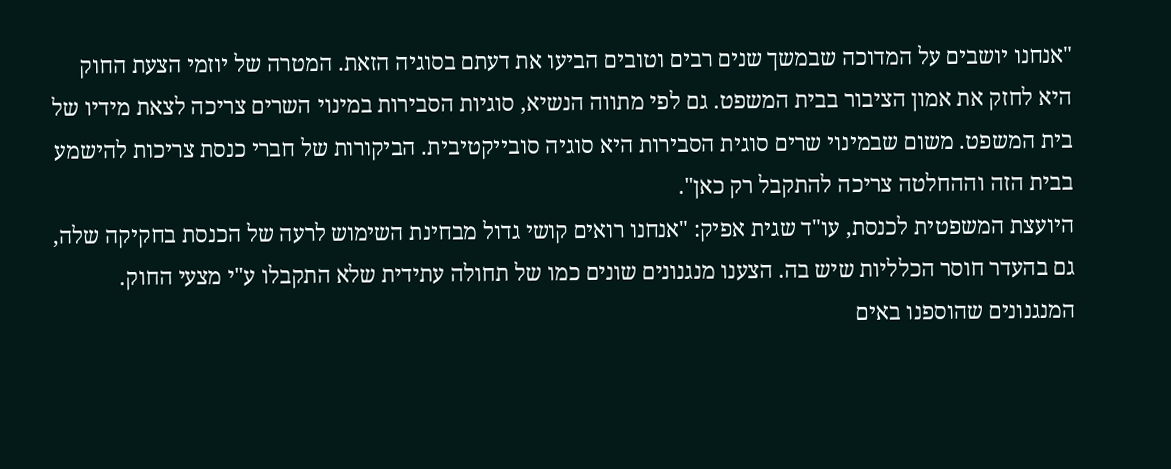"אנחנו יושבים על המדוכה שבמשך שנים רבים וטובים הביעו את דעתם בסוגיה הזאת. המטרה של יוזמי הצעת החוק היא לחזק את אמון הציבור בבית המשפט. גם לפי מתווה הנשיא, סוגיות הסבירות במינוי השרים צריכה לצאת מידיו של בית המשפט. משום שבמינוי שרים סוגית הסבירות היא סוגיה סובייקטיבית. הביקורות של חברי כנסת צריכות להישמע בבית הזה וההחלטה צריכה להתקבל רק כאן".
היועצת המשפטית לכנסת, עו"ד שגית אפיק: "אנחנו רואים קושי גדול מבחינת השימוש לרעה של הכנסת בחקיקה שלה, גם בהעדר חוסר הכלליות שיש בה. הצענו מנגנונים שונים כמו של תחולה עתידית שלא התקבלו ע"י מצעי החוק. המנגנונים שהוספנו באים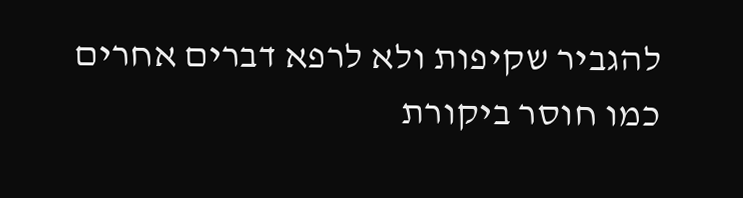להגביר שקיפות ולא לרפא דברים אחרים כמו חוסר ביקורת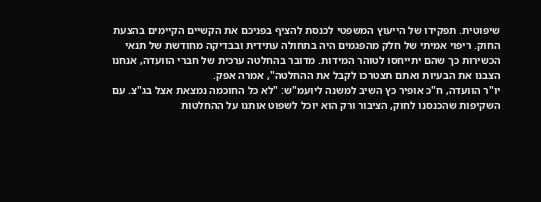שיפוטית. תפקידו של הייעוץ המשפטי לכנסת להציף בפניכם את הקשיים הקיימים בהצעת החוק. ריפוי אמיתי של חלק מהפגמים היה בתחולה עתידית ובבדיקה מחודשת של תנאי הכשירות כך שהם יתייחסו לטוהר המידות. מדובר בהחלטה ערכית של חברי הוועדה, אנחנו הצבנו את הבעיות ואתם תצטרכו לקבל את ההחלטה", אמרה אפק.
יו"ר הוועדה, ח"כ אופיר כץ השיב למשנה ליועמ"ש: "לא כל החוכמה נמצאת אצל בג"צ. עם השקיפות שהכנסנו לחוק, הציבור ורק הוא יוכל לשפוט אותנו על ההחלטות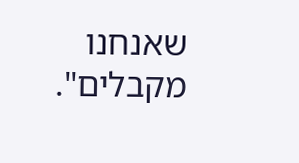שאנחנו מקבלים".